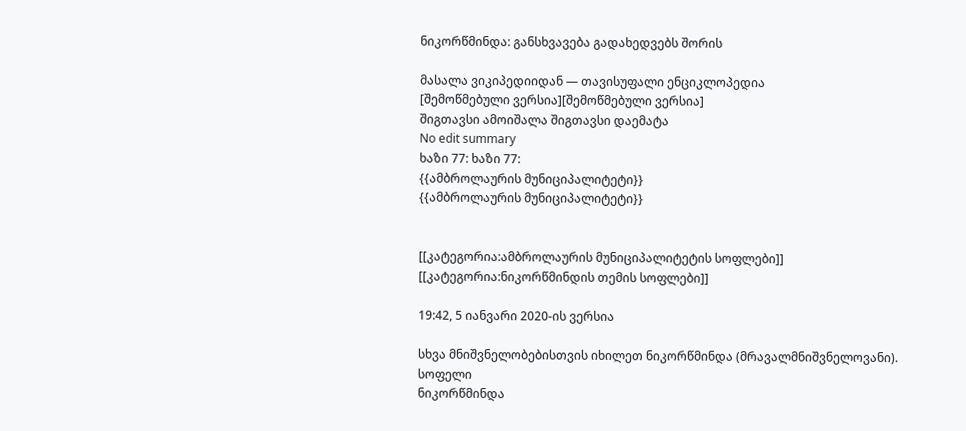ნიკორწმინდა: განსხვავება გადახედვებს შორის

მასალა ვიკიპედიიდან — თავისუფალი ენციკლოპედია
[შემოწმებული ვერსია][შემოწმებული ვერსია]
შიგთავსი ამოიშალა შიგთავსი დაემატა
No edit summary
ხაზი 77: ხაზი 77:
{{ამბროლაურის მუნიციპალიტეტი}}
{{ამბროლაურის მუნიციპალიტეტი}}


[[კატეგორია:ამბროლაურის მუნიციპალიტეტის სოფლები]]
[[კატეგორია:ნიკორწმინდის თემის სოფლები]]

19:42, 5 იანვარი 2020-ის ვერსია

სხვა მნიშვნელობებისთვის იხილეთ ნიკორწმინდა (მრავალმნიშვნელოვანი).
სოფელი
ნიკორწმინდა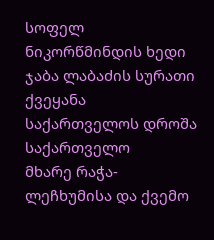სოფელ ნიკორწმინდის ხედი
ჯაბა ლაბაძის სურათი
ქვეყანა საქართველოს დროშა საქართველო
მხარე რაჭა-ლეჩხუმისა და ქვემო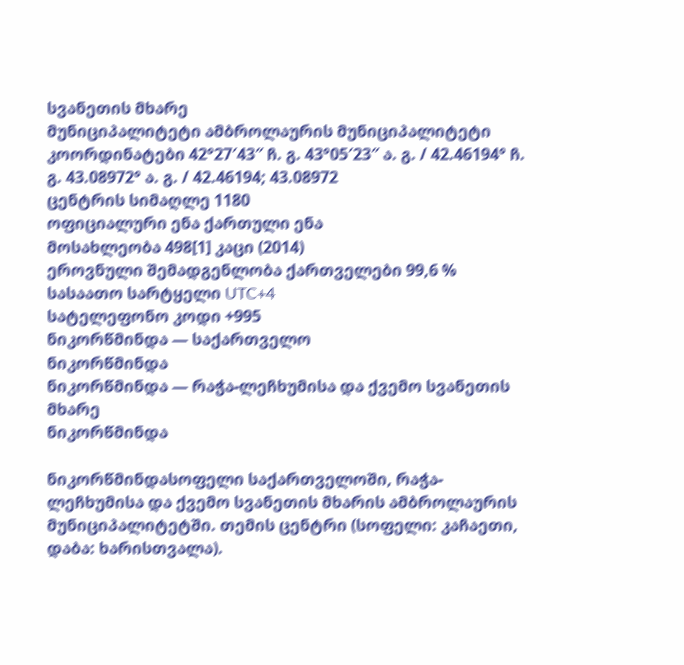სვანეთის მხარე
მუნიციპალიტეტი ამბროლაურის მუნიციპალიტეტი
კოორდინატები 42°27′43″ ჩ. გ. 43°05′23″ ა. გ. / 42.46194° ჩ. გ. 43.08972° ა. გ. / 42.46194; 43.08972
ცენტრის სიმაღლე 1180
ოფიციალური ენა ქართული ენა
მოსახლეობა 498[1] კაცი (2014)
ეროვნული შემადგენლობა ქართველები 99,6 %
სასაათო სარტყელი UTC+4
სატელეფონო კოდი +995
ნიკორწმინდა — საქართველო
ნიკორწმინდა
ნიკორწმინდა — რაჭა-ლეჩხუმისა და ქვემო სვანეთის მხარე
ნიკორწმინდა

ნიკორწმინდასოფელი საქართველოში, რაჭა-ლეჩხუმისა და ქვემო სვანეთის მხარის ამბროლაურის მუნიციპალიტეტში. თემის ცენტრი (სოფელი: კაჩაეთი, დაბა: ხარისთვალა).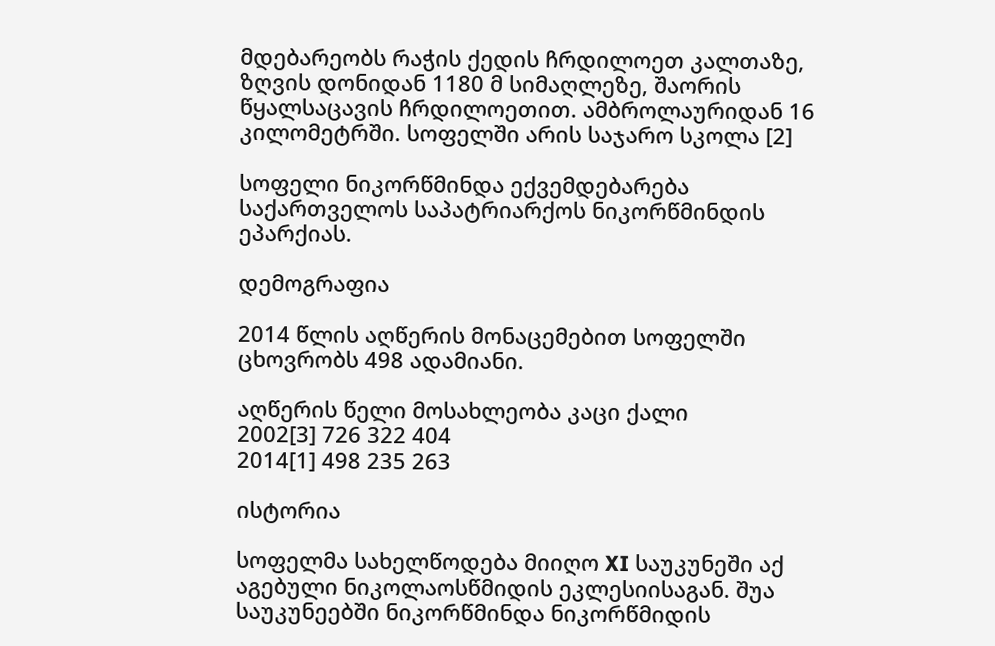მდებარეობს რაჭის ქედის ჩრდილოეთ კალთაზე, ზღვის დონიდან 1180 მ სიმაღლეზე, შაორის წყალსაცავის ჩრდილოეთით. ამბროლაურიდან 16 კილომეტრში. სოფელში არის საჯარო სკოლა [2]

სოფელი ნიკორწმინდა ექვემდებარება საქართველოს საპატრიარქოს ნიკორწმინდის ეპარქიას.

დემოგრაფია

2014 წლის აღწერის მონაცემებით სოფელში ცხოვრობს 498 ადამიანი.

აღწერის წელი მოსახლეობა კაცი ქალი
2002[3] 726 322 404
2014[1] 498 235 263

ისტორია

სოფელმა სახელწოდება მიიღო XI საუკუნეში აქ აგებული ნიკოლაოსწმიდის ეკლესიისაგან. შუა საუკუნეებში ნიკორწმინდა ნიკორწმიდის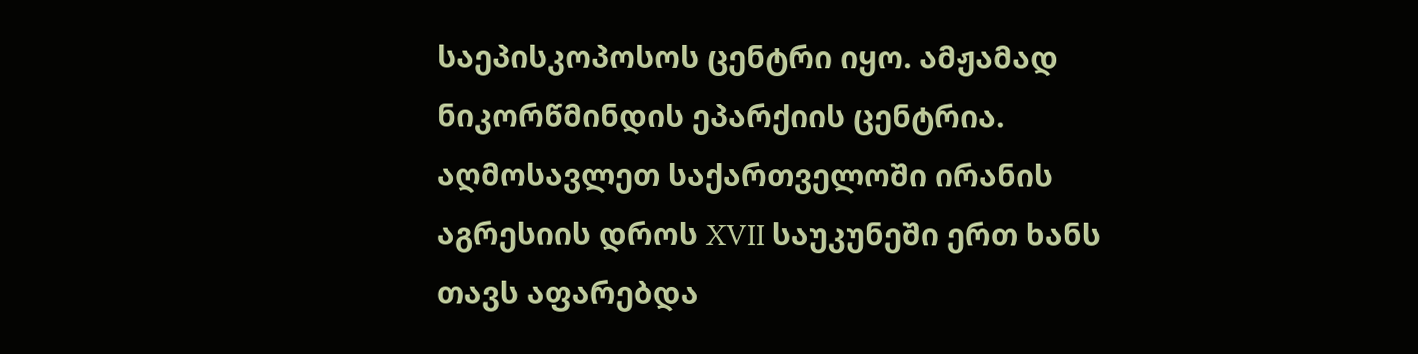საეპისკოპოსოს ცენტრი იყო. ამჟამად ნიკორწმინდის ეპარქიის ცენტრია. აღმოსავლეთ საქართველოში ირანის აგრესიის დროს XVII საუკუნეში ერთ ხანს თავს აფარებდა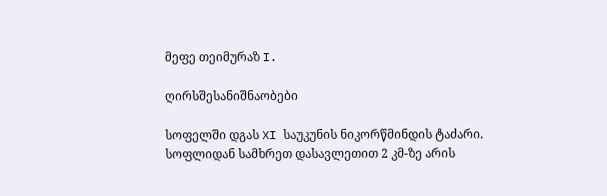მეფე თეიმურაზ I.

ღირსშესანიშნაობები

სოფელში დგას XI საუკუნის ნიკორწმინდის ტაძარი. სოფლიდან სამხრეთ დასავლეთით 2 კმ-ზე არის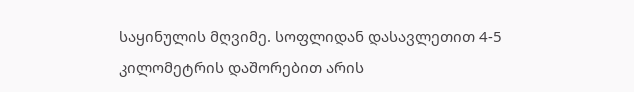საყინულის მღვიმე. სოფლიდან დასავლეთით 4-5 კილომეტრის დაშორებით არის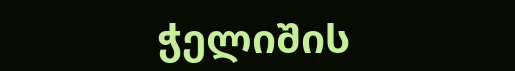ჭელიშის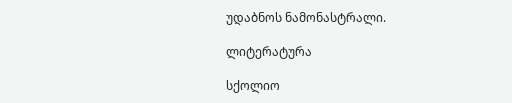უდაბნოს ნამონასტრალი.

ლიტერატურა

სქოლიო